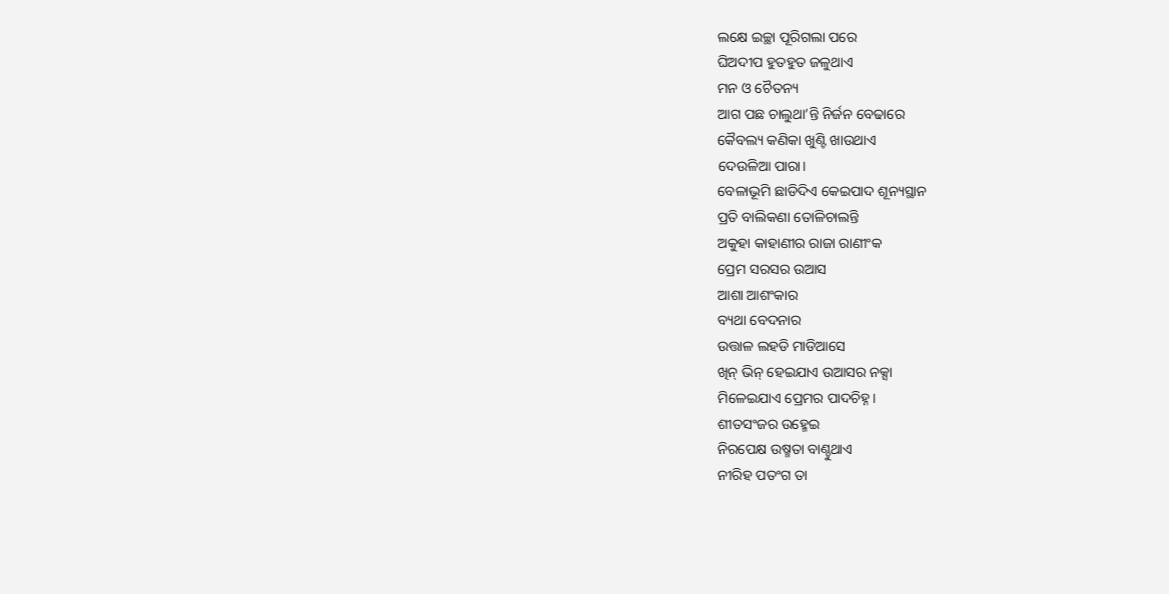ଲକ୍ଷେ ଇଚ୍ଛା ପୂରିଗଲା ପରେ
ଘିଅଦୀପ ହୁତହୁତ ଜଳୁଥାଏ
ମନ ଓ ଚୈତନ୍ୟ
ଆଗ ପଛ ଚାଲୁଥା’ନ୍ତି ନିର୍ଜନ ବେଢାରେ
କୈବଲ୍ୟ କଣିକା ଖୁଣ୍ଟି ଖାଉଥାଏ
ଦେଉଳିଆ ପାରା।
ବେଳାଭୂମି ଛାଡିଦିଏ କେଇପାଦ ଶୂନ୍ୟସ୍ଥାନ
ପ୍ରତି ବାଲିକଣା ତୋଳିଚାଲନ୍ତି
ଅକୁହା କାହାଣୀର ରାଜା ରାଣୀଂକ
ପ୍ରେମ ସରସର ଉଆସ
ଆଶା ଆଶଂକାର
ବ୍ୟଥା ବେଦନାର
ଉତ୍ତାଳ ଲହଡି ମାଡିଆସେ
ଖିନ୍ ଭିନ୍ ହେଇଯାଏ ଉଆସର ନକ୍ସା
ମିଳେଇଯାଏ ପ୍ରେମର ପାଦଚିହ୍ନ।
ଶୀତସଂଜର ଉହ୍ମେଇ
ନିରପେକ୍ଷ ଉଷ୍ମତା ବାଣ୍ଚୁଥାଏ
ନୀରିହ ପତଂଗ ତା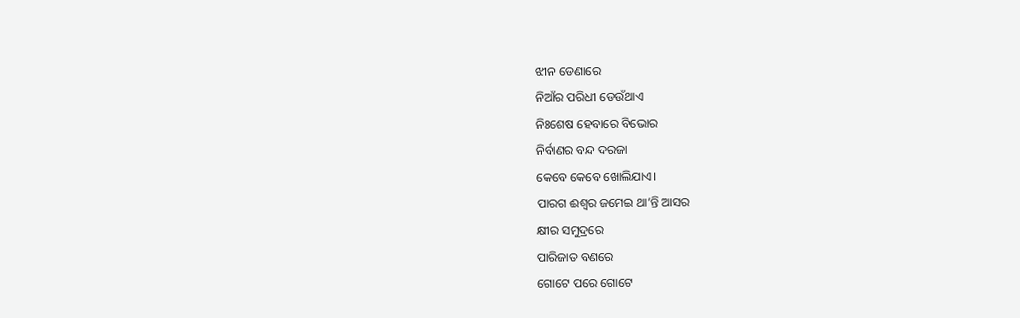ଝୀନ ଡେଣାରେ
ନିଆଁର ପରିଧୀ ଡେଉଁଥାଏ
ନିଃଶେଷ ହେବାରେ ବିଭୋର
ନିର୍ବାଣର ବନ୍ଦ ଦରଜା
କେବେ କେବେ ଖୋଲିଯାଏ।
ପାରଗ ଈଶ୍ୱର ଜମେଇ ଥା’ନ୍ତି ଆସର
କ୍ଷୀର ସମୁଦ୍ରରେ
ପାରିଜାତ ବଣରେ
ଗୋଟେ ପରେ ଗୋଟେ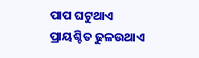ପାପ ଘଟୁଥାଏ
ପ୍ରାୟଶ୍ଚିତ ଢୁଳଉଥାଏ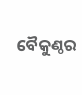ବୈକୁଣ୍ଠର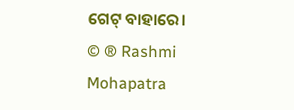ଗେଟ୍ ବାହାରେ।
© ® Rashmi Mohapatra